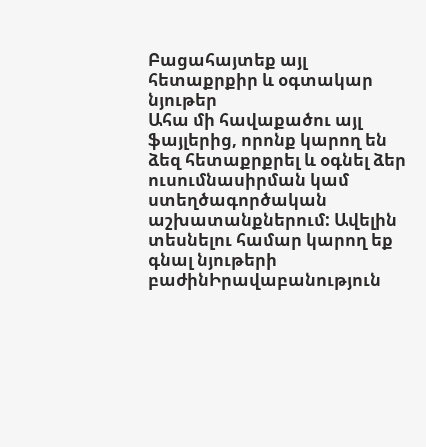Բացահայտեք այլ հետաքրքիր և օգտակար նյութեր
Ահա մի հավաքածու այլ ֆայլերից, որոնք կարող են ձեզ հետաքրքրել և օգնել ձեր ուսումնասիրման կամ ստեղծագործական աշխատանքներում: Ավելին տեսնելու համար կարող եք գնալ նյութերի բաժինԻրավաբանություն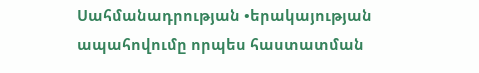Սահմանադրության •երակայության ապահովումը որպես հաստատման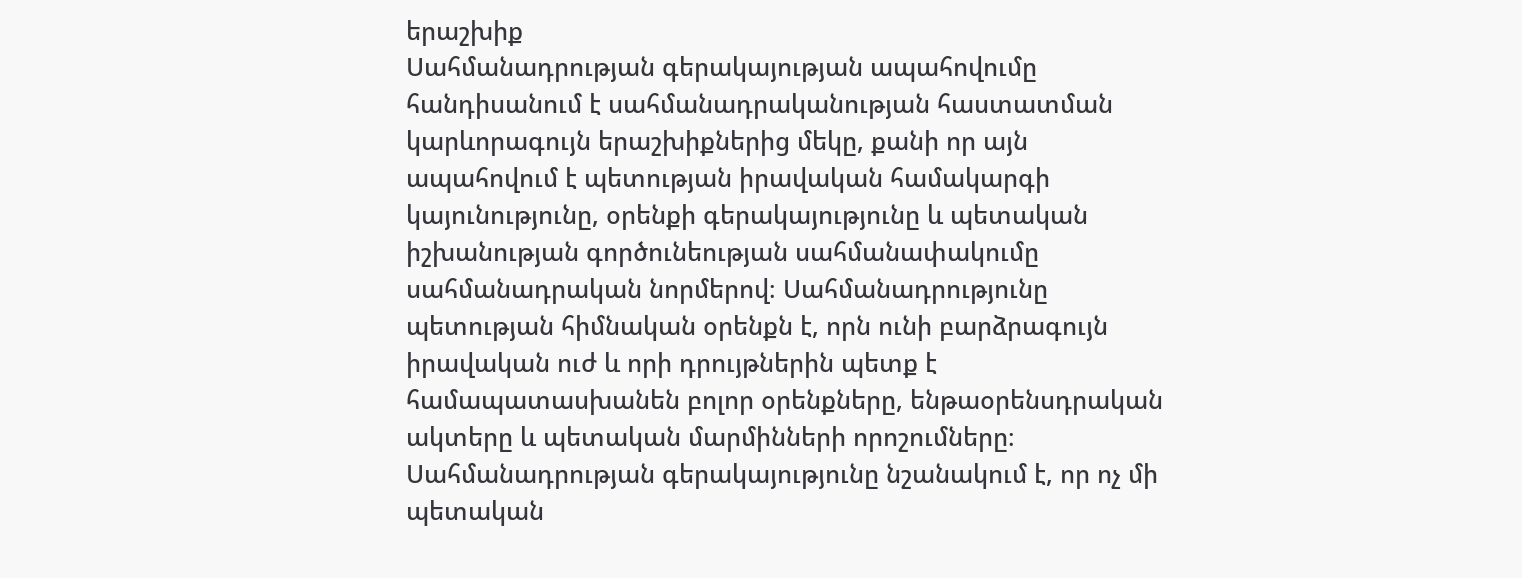երաշխիք
Սահմանադրության գերակայության ապահովումը հանդիսանում է սահմանադրականության հաստատման կարևորագույն երաշխիքներից մեկը, քանի որ այն ապահովում է պետության իրավական համակարգի կայունությունը, օրենքի գերակայությունը և պետական իշխանության գործունեության սահմանափակումը սահմանադրական նորմերով։ Սահմանադրությունը պետության հիմնական օրենքն է, որն ունի բարձրագույն իրավական ուժ և որի դրույթներին պետք է համապատասխանեն բոլոր օրենքները, ենթաօրենսդրական ակտերը և պետական մարմինների որոշումները։ Սահմանադրության գերակայությունը նշանակում է, որ ոչ մի պետական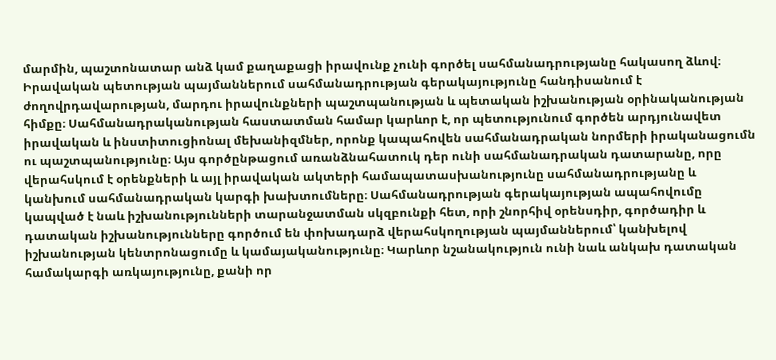մարմին, պաշտոնատար անձ կամ քաղաքացի իրավունք չունի գործել սահմանադրությանը հակասող ձևով։ Իրավական պետության պայմաններում սահմանադրության գերակայությունը հանդիսանում է ժողովրդավարության, մարդու իրավունքների պաշտպանության և պետական իշխանության օրինականության հիմքը։ Սահմանադրականության հաստատման համար կարևոր է, որ պետությունում գործեն արդյունավետ իրավական և ինստիտուցիոնալ մեխանիզմներ, որոնք կապահովեն սահմանադրական նորմերի իրականացումն ու պաշտպանությունը։ Այս գործընթացում առանձնահատուկ դեր ունի սահմանադրական դատարանը, որը վերահսկում է օրենքների և այլ իրավական ակտերի համապատասխանությունը սահմանադրությանը և կանխում սահմանադրական կարգի խախտումները։ Սահմանադրության գերակայության ապահովումը կապված է նաև իշխանությունների տարանջատման սկզբունքի հետ, որի շնորհիվ օրենսդիր, գործադիր և դատական իշխանությունները գործում են փոխադարձ վերահսկողության պայմաններում՝ կանխելով իշխանության կենտրոնացումը և կամայականությունը։ Կարևոր նշանակություն ունի նաև անկախ դատական համակարգի առկայությունը, քանի որ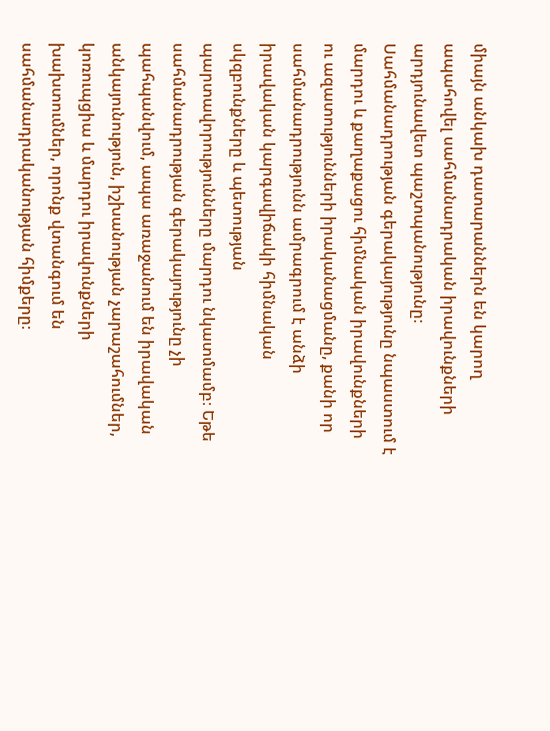միայն անկախ դատարաններն են կարող ապահովել սահմանադրական իրավունքների արդյունավետ պաշտպանությունը։ Սահմանադրության գերակայությունը նպաստում է մարդու և քաղաքացու հիմնական իրավունքների ու ազատությունների իրականացմանը, քանի որ սահմանադրությունն ամրագրում է անձի իրավական կարգավիճակի հիմնական սկզբունքները և պետության պարտավորությունները մարդու նկատմամբ։ Եթե սահմանադրության գերակայությունը չի պահպանվում, ապա առաջանում են իրավական անկայունություն, իշխանության չարաշահումներ, կոռուպցիա և մարդու իրավունքների խախտումներ, որոնք վտանգում են սահմանադրականության հիմքերը։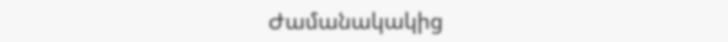Ժամանակակից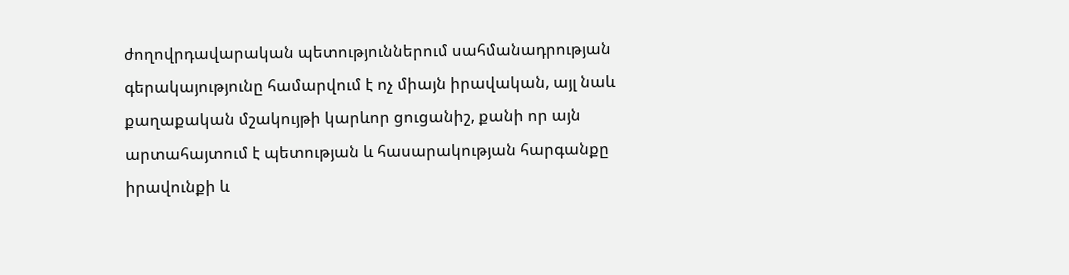ժողովրդավարական պետություններում սահմանադրության գերակայությունը համարվում է ոչ միայն իրավական, այլ նաև քաղաքական մշակույթի կարևոր ցուցանիշ, քանի որ այն արտահայտում է պետության և հասարակության հարգանքը իրավունքի և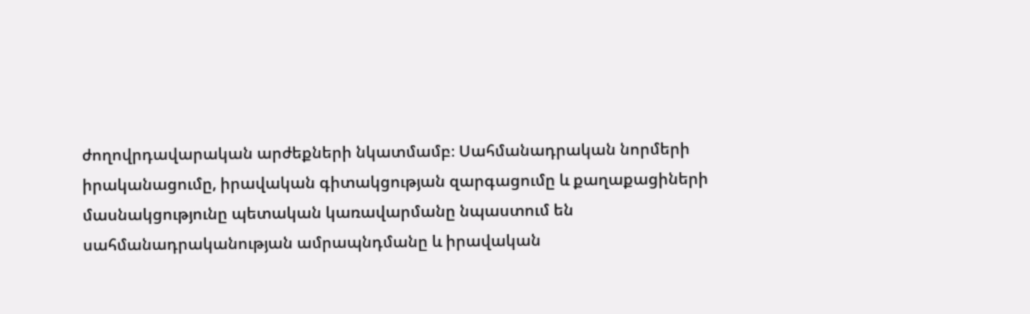ժողովրդավարական արժեքների նկատմամբ։ Սահմանադրական նորմերի իրականացումը, իրավական գիտակցության զարգացումը և քաղաքացիների մասնակցությունը պետական կառավարմանը նպաստում են սահմանադրականության ամրապնդմանը և իրավական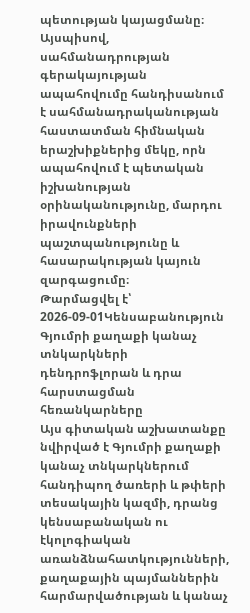պետության կայացմանը։ Այսպիսով, սահմանադրության գերակայության ապահովումը հանդիսանում է սահմանադրականության հաստատման հիմնական երաշխիքներից մեկը, որն ապահովում է պետական իշխանության օրինականությունը, մարդու իրավունքների պաշտպանությունը և հասարակության կայուն զարգացումը։
Թարմացվել է՝ 2026-09-01Կենսաբանություն
Գյումրի քաղաքի կանաչ տնկարկների դենդրոֆլորան և դրա հարստացման հեռանկարները
Այս գիտական աշխատանքը նվիրված է Գյումրի քաղաքի կանաչ տնկարկներում հանդիպող ծառերի և թփերի տեսակային կազմի, դրանց կենսաբանական ու էկոլոգիական առանձնահատկությունների, քաղաքային պայմաններին հարմարվածության և կանաչ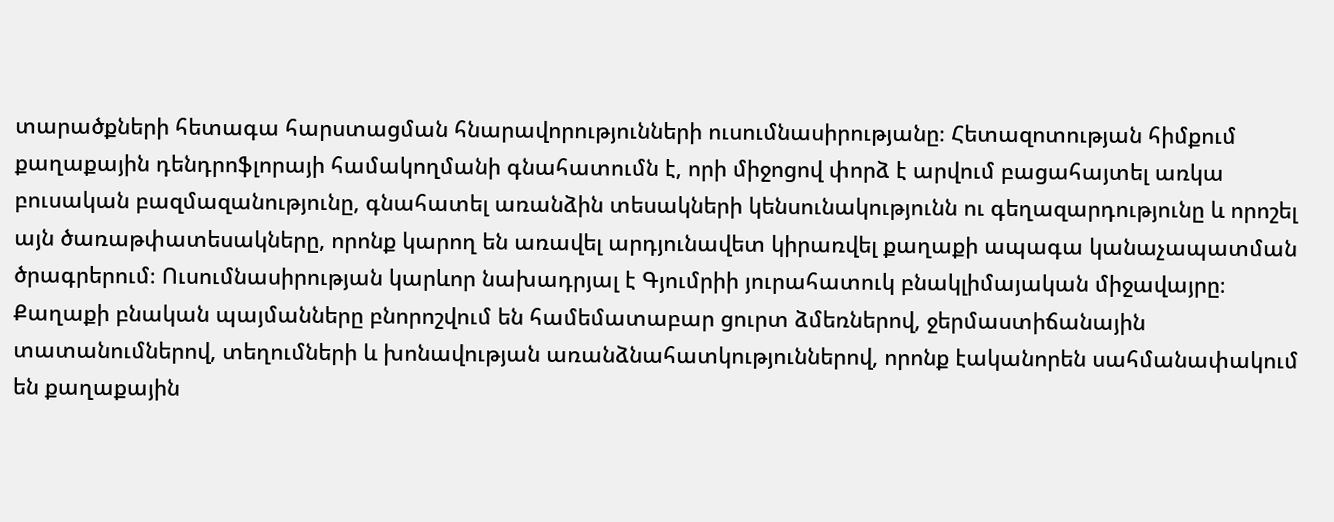տարածքների հետագա հարստացման հնարավորությունների ուսումնասիրությանը։ Հետազոտության հիմքում քաղաքային դենդրոֆլորայի համակողմանի գնահատումն է, որի միջոցով փորձ է արվում բացահայտել առկա բուսական բազմազանությունը, գնահատել առանձին տեսակների կենսունակությունն ու գեղազարդությունը և որոշել այն ծառաթփատեսակները, որոնք կարող են առավել արդյունավետ կիրառվել քաղաքի ապագա կանաչապատման ծրագրերում։ Ուսումնասիրության կարևոր նախադրյալ է Գյումրիի յուրահատուկ բնակլիմայական միջավայրը։ Քաղաքի բնական պայմանները բնորոշվում են համեմատաբար ցուրտ ձմեռներով, ջերմաստիճանային տատանումներով, տեղումների և խոնավության առանձնահատկություններով, որոնք էականորեն սահմանափակում են քաղաքային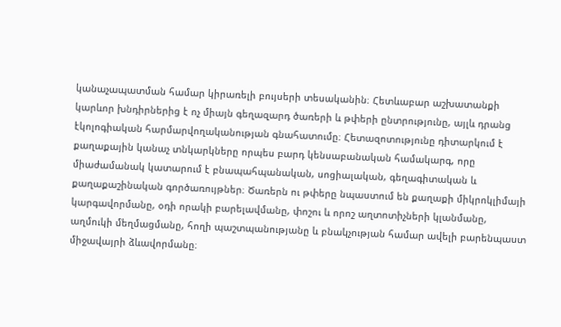կանաչապատման համար կիրառելի բույսերի տեսականին։ Հետևաբար աշխատանքի կարևոր խնդիրներից է ոչ միայն գեղազարդ ծառերի և թփերի ընտրությունը, այլև դրանց էկոլոգիական հարմարվողականության գնահատումը։ Հետազոտությունը դիտարկում է քաղաքային կանաչ տնկարկները որպես բարդ կենսաբանական համակարգ, որը միաժամանակ կատարում է բնապահպանական, սոցիալական, գեղագիտական և քաղաքաշինական գործառույթներ։ Ծառերն ու թփերը նպաստում են քաղաքի միկրոկլիմայի կարգավորմանը, օդի որակի բարելավմանը, փոշու և որոշ աղտոտիչների կլանմանը, աղմուկի մեղմացմանը, հողի պաշտպանությանը և բնակչության համար ավելի բարենպաստ միջավայրի ձևավորմանը։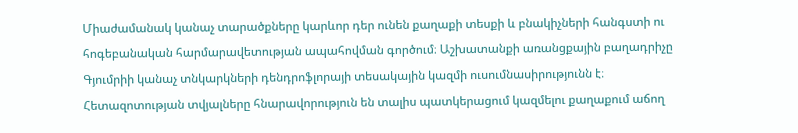Միաժամանակ կանաչ տարածքները կարևոր դեր ունեն քաղաքի տեսքի և բնակիչների հանգստի ու հոգեբանական հարմարավետության ապահովման գործում։ Աշխատանքի առանցքային բաղադրիչը Գյումրիի կանաչ տնկարկների դենդրոֆլորայի տեսակային կազմի ուսումնասիրությունն է։ Հետազոտության տվյալները հնարավորություն են տալիս պատկերացում կազմելու քաղաքում աճող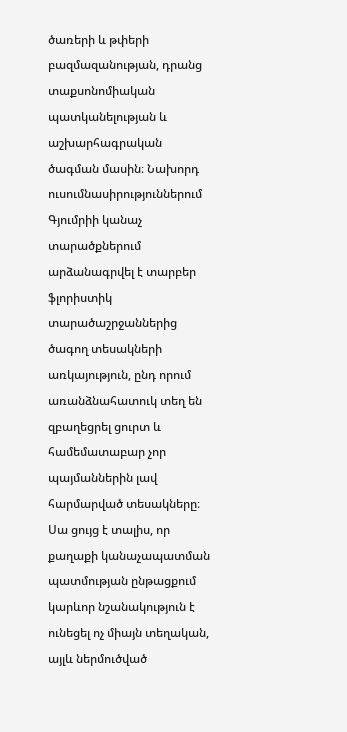ծառերի և թփերի բազմազանության, դրանց տաքսոնոմիական պատկանելության և աշխարհագրական ծագման մասին։ Նախորդ ուսումնասիրություններում Գյումրիի կանաչ տարածքներում արձանագրվել է տարբեր ֆլորիստիկ տարածաշրջաններից ծագող տեսակների առկայություն, ընդ որում առանձնահատուկ տեղ են զբաղեցրել ցուրտ և համեմատաբար չոր պայմաններին լավ հարմարված տեսակները։ Սա ցույց է տալիս, որ քաղաքի կանաչապատման պատմության ընթացքում կարևոր նշանակություն է ունեցել ոչ միայն տեղական, այլև ներմուծված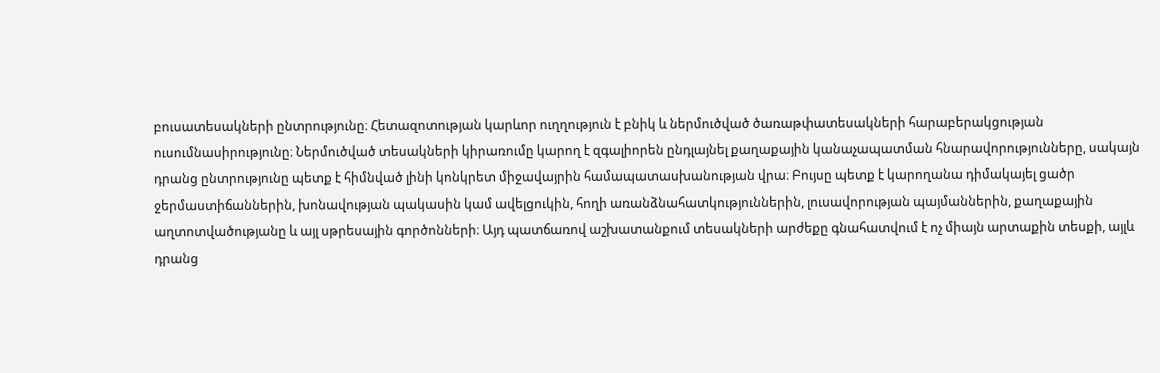բուսատեսակների ընտրությունը։ Հետազոտության կարևոր ուղղություն է բնիկ և ներմուծված ծառաթփատեսակների հարաբերակցության ուսումնասիրությունը։ Ներմուծված տեսակների կիրառումը կարող է զգալիորեն ընդլայնել քաղաքային կանաչապատման հնարավորությունները, սակայն դրանց ընտրությունը պետք է հիմնված լինի կոնկրետ միջավայրին համապատասխանության վրա։ Բույսը պետք է կարողանա դիմակայել ցածր ջերմաստիճաններին, խոնավության պակասին կամ ավելցուկին, հողի առանձնահատկություններին, լուսավորության պայմաններին, քաղաքային աղտոտվածությանը և այլ սթրեսային գործոնների։ Այդ պատճառով աշխատանքում տեսակների արժեքը գնահատվում է ոչ միայն արտաքին տեսքի, այլև դրանց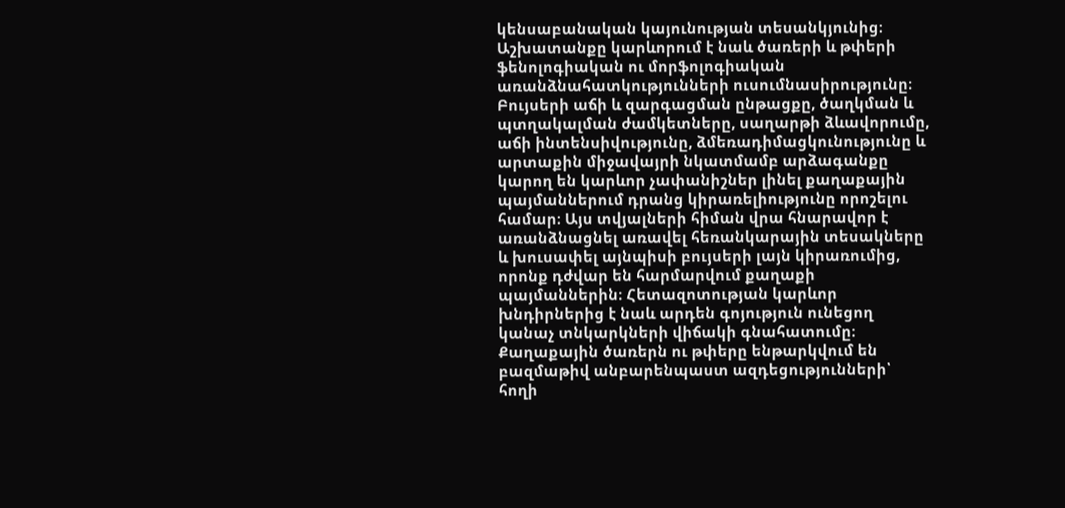կենսաբանական կայունության տեսանկյունից։ Աշխատանքը կարևորում է նաև ծառերի և թփերի ֆենոլոգիական ու մորֆոլոգիական առանձնահատկությունների ուսումնասիրությունը։ Բույսերի աճի և զարգացման ընթացքը, ծաղկման և պտղակալման ժամկետները, սաղարթի ձևավորումը, աճի ինտենսիվությունը, ձմեռադիմացկունությունը և արտաքին միջավայրի նկատմամբ արձագանքը կարող են կարևոր չափանիշներ լինել քաղաքային պայմաններում դրանց կիրառելիությունը որոշելու համար։ Այս տվյալների հիման վրա հնարավոր է առանձնացնել առավել հեռանկարային տեսակները և խուսափել այնպիսի բույսերի լայն կիրառումից, որոնք դժվար են հարմարվում քաղաքի պայմաններին։ Հետազոտության կարևոր խնդիրներից է նաև արդեն գոյություն ունեցող կանաչ տնկարկների վիճակի գնահատումը։ Քաղաքային ծառերն ու թփերը ենթարկվում են բազմաթիվ անբարենպաստ ազդեցությունների՝ հողի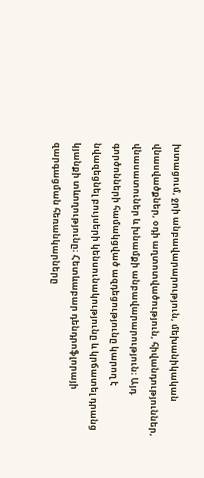խտացում, ջրի անբավարարություն, մեխանիկական վնասվածքներ, օդի աղտոտվածություն, հիվանդություններ, վնասատուներ և խնամքի անբավարարություն։ Այդ գործոնների համակցված ազդեցությունը կարող է նվազեցնել բույսերի կենսունակությունը և կրճատել դրանց կյանքի տևողությունը։ Հետևաբար դենդրոֆլորայի զարգացման հեռանկարները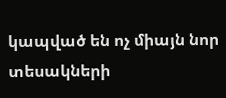կապված են ոչ միայն նոր տեսակների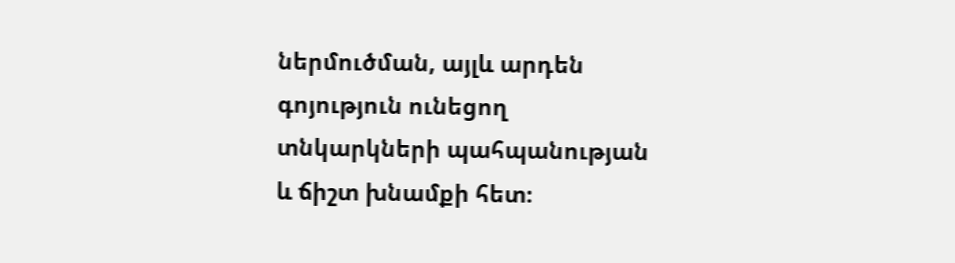ներմուծման, այլև արդեն գոյություն ունեցող տնկարկների պահպանության և ճիշտ խնամքի հետ։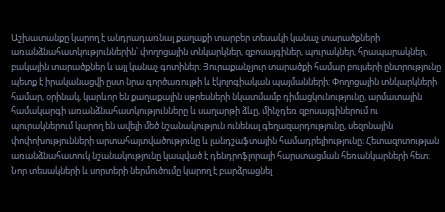Աշխատանքը կարող է անդրադառնալ քաղաքի տարբեր տեսակի կանաչ տարածքների առանձնահատկություններին՝ փողոցային տնկարկներ, զբոսայգիներ, պուրակներ, հրապարակներ, բակային տարածքներ և այլ կանաչ գոտիներ։ Յուրաքանչյուր տարածքի համար բույսերի ընտրությունը պետք է իրականացվի ըստ նրա գործառույթի և էկոլոգիական պայմանների։ Փողոցային տնկարկների համար, օրինակ, կարևոր են քաղաքային սթրեսների նկատմամբ դիմացկունությունը, արմատային համակարգի առանձնահատկությունները և սաղարթի ձևը, մինչդեռ զբոսայգիներում ու պուրակներում կարող են ավելի մեծ նշանակություն ունենալ գեղազարդությունը, սեզոնային փոփոխությունների արտահայտվածությունը և լանդշաֆտային համադրելիությունը։ Հետազոտության առանձնահատուկ նշանակությունը կապված է դենդրոֆլորայի հարստացման հեռանկարների հետ։ Նոր տեսակների և սորտերի ներմուծումը կարող է բարձրացնել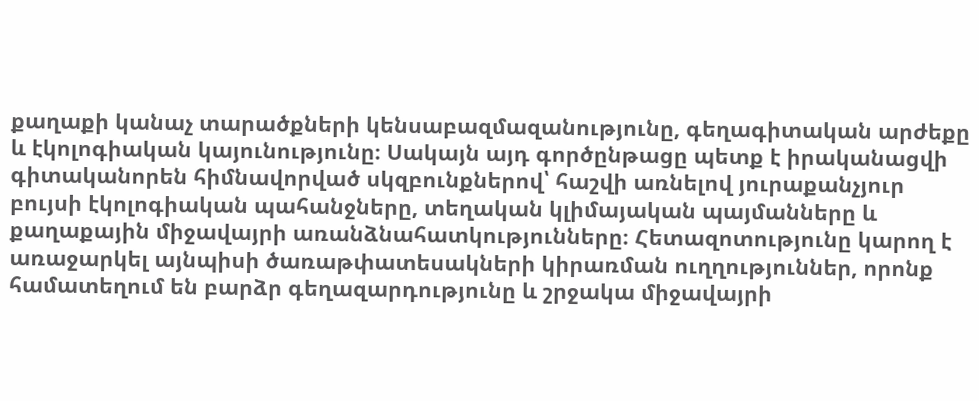քաղաքի կանաչ տարածքների կենսաբազմազանությունը, գեղագիտական արժեքը և էկոլոգիական կայունությունը։ Սակայն այդ գործընթացը պետք է իրականացվի գիտականորեն հիմնավորված սկզբունքներով՝ հաշվի առնելով յուրաքանչյուր բույսի էկոլոգիական պահանջները, տեղական կլիմայական պայմանները և քաղաքային միջավայրի առանձնահատկությունները։ Հետազոտությունը կարող է առաջարկել այնպիսի ծառաթփատեսակների կիրառման ուղղություններ, որոնք համատեղում են բարձր գեղազարդությունը և շրջակա միջավայրի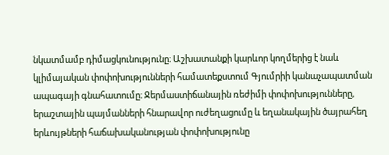նկատմամբ դիմացկունությունը։ Աշխատանքի կարևոր կողմերից է նաև կլիմայական փոփոխությունների համատեքստում Գյումրիի կանաչապատման ապագայի գնահատումը։ Ջերմաստիճանային ռեժիմի փոփոխությունները, երաշտային պայմանների հնարավոր ուժեղացումը և եղանակային ծայրահեղ երևույթների հաճախականության փոփոխությունը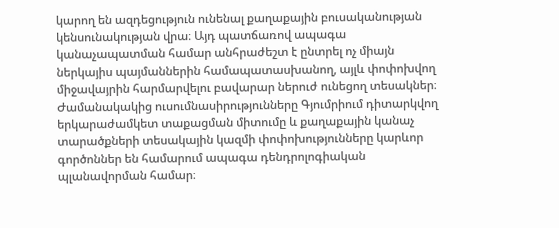կարող են ազդեցություն ունենալ քաղաքային բուսականության կենսունակության վրա։ Այդ պատճառով ապագա կանաչապատման համար անհրաժեշտ է ընտրել ոչ միայն ներկայիս պայմաններին համապատասխանող, այլև փոփոխվող միջավայրին հարմարվելու բավարար ներուժ ունեցող տեսակներ։ Ժամանակակից ուսումնասիրությունները Գյումրիում դիտարկվող երկարաժամկետ տաքացման միտումը և քաղաքային կանաչ տարածքների տեսակային կազմի փոփոխությունները կարևոր գործոններ են համարում ապագա դենդրոլոգիական պլանավորման համար։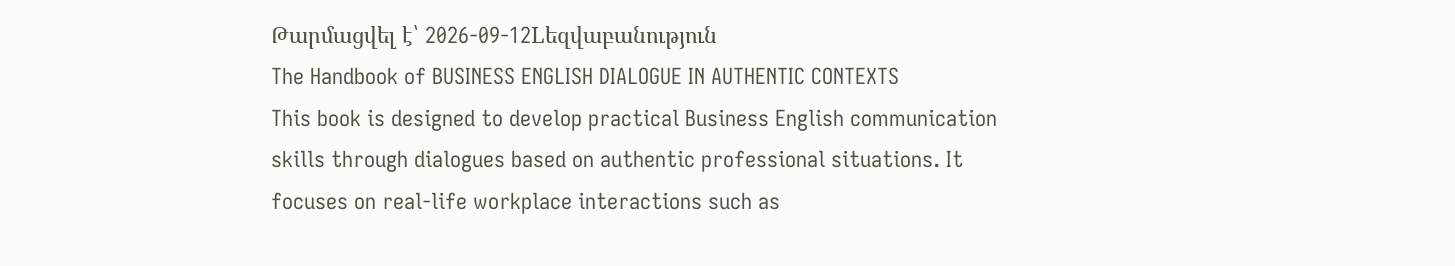Թարմացվել է՝ 2026-09-12Lեզվաբանություն
The Handbook of BUSINESS ENGLISH DIALOGUE IN AUTHENTIC CONTEXTS
This book is designed to develop practical Business English communication skills through dialogues based on authentic professional situations. It focuses on real-life workplace interactions such as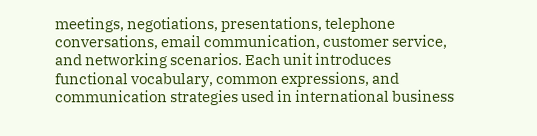meetings, negotiations, presentations, telephone conversations, email communication, customer service, and networking scenarios. Each unit introduces functional vocabulary, common expressions, and communication strategies used in international business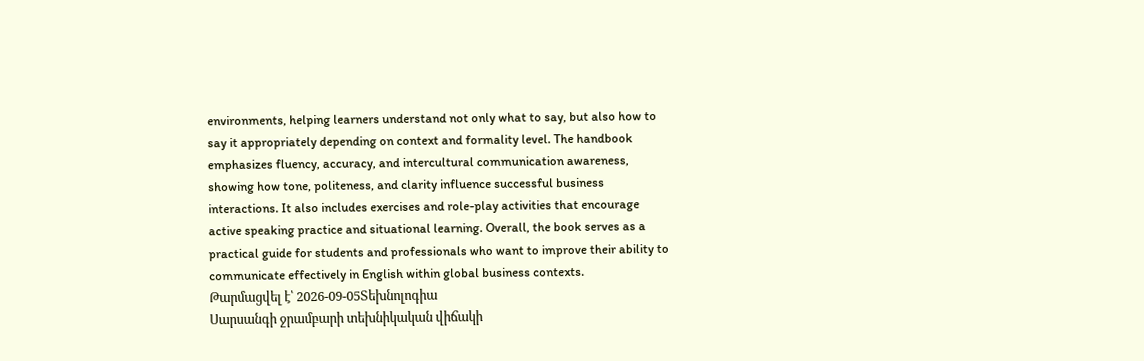environments, helping learners understand not only what to say, but also how to say it appropriately depending on context and formality level. The handbook emphasizes fluency, accuracy, and intercultural communication awareness, showing how tone, politeness, and clarity influence successful business interactions. It also includes exercises and role-play activities that encourage active speaking practice and situational learning. Overall, the book serves as a practical guide for students and professionals who want to improve their ability to communicate effectively in English within global business contexts.
Թարմացվել է՝ 2026-09-05Տեխնոլոգիա
Սարսանգի ջրամբարի տեխնիկական վիճակի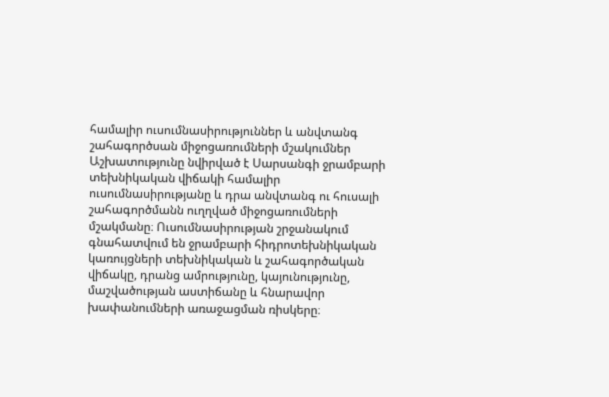համալիր ուսումնասիրություններ և անվտանգ շահագործսան միջոցառումների մշակումներ
Աշխատությունը նվիրված է Սարսանգի ջրամբարի տեխնիկական վիճակի համալիր ուսումնասիրությանը և դրա անվտանգ ու հուսալի շահագործմանն ուղղված միջոցառումների մշակմանը։ Ուսումնասիրության շրջանակում գնահատվում են ջրամբարի հիդրոտեխնիկական կառույցների տեխնիկական և շահագործական վիճակը, դրանց ամրությունը, կայունությունը, մաշվածության աստիճանը և հնարավոր խափանումների առաջացման ռիսկերը։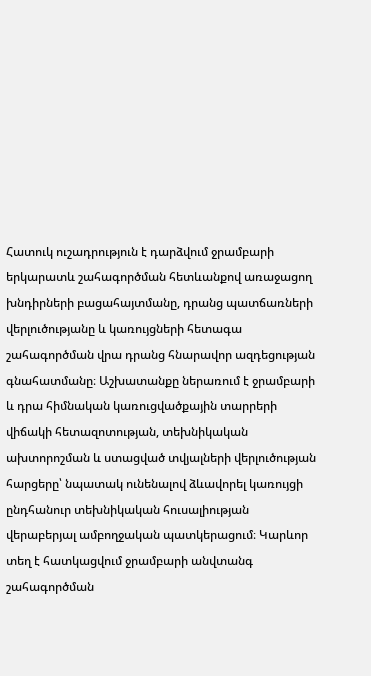Հատուկ ուշադրություն է դարձվում ջրամբարի երկարատև շահագործման հետևանքով առաջացող խնդիրների բացահայտմանը, դրանց պատճառների վերլուծությանը և կառույցների հետագա շահագործման վրա դրանց հնարավոր ազդեցության գնահատմանը։ Աշխատանքը ներառում է ջրամբարի և դրա հիմնական կառուցվածքային տարրերի վիճակի հետազոտության, տեխնիկական ախտորոշման և ստացված տվյալների վերլուծության հարցերը՝ նպատակ ունենալով ձևավորել կառույցի ընդհանուր տեխնիկական հուսալիության վերաբերյալ ամբողջական պատկերացում։ Կարևոր տեղ է հատկացվում ջրամբարի անվտանգ շահագործման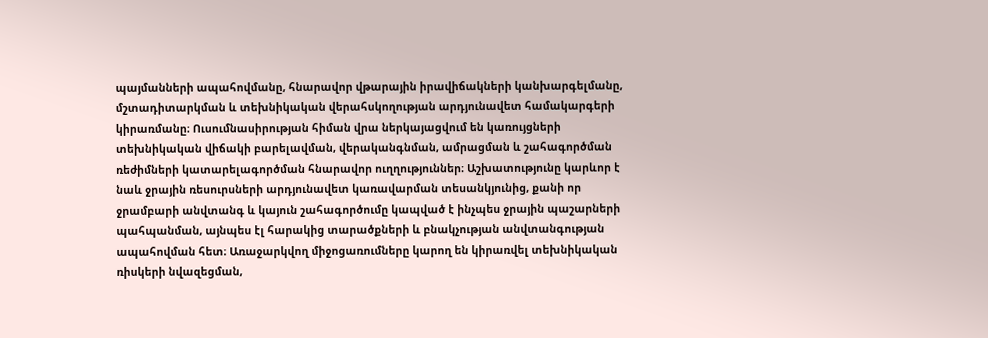պայմանների ապահովմանը, հնարավոր վթարային իրավիճակների կանխարգելմանը, մշտադիտարկման և տեխնիկական վերահսկողության արդյունավետ համակարգերի կիրառմանը։ Ուսումնասիրության հիման վրա ներկայացվում են կառույցների տեխնիկական վիճակի բարելավման, վերականգնման, ամրացման և շահագործման ռեժիմների կատարելագործման հնարավոր ուղղություններ։ Աշխատությունը կարևոր է նաև ջրային ռեսուրսների արդյունավետ կառավարման տեսանկյունից, քանի որ ջրամբարի անվտանգ և կայուն շահագործումը կապված է ինչպես ջրային պաշարների պահպանման, այնպես էլ հարակից տարածքների և բնակչության անվտանգության ապահովման հետ։ Առաջարկվող միջոցառումները կարող են կիրառվել տեխնիկական ռիսկերի նվազեցման,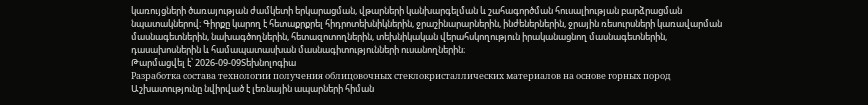կառույցների ծառայության ժամկետի երկարացման, վթարների կանխարգելման և շահագործման հուսալիության բարձրացման նպատակներով։ Գիրքը կարող է հետաքրքրել հիդրոտեխնիկներին, ջրաշինարարներին, ինժեներներին, ջրային ռեսուրսների կառավարման մասնագետներին, նախագծողներին, հետազոտողներին, տեխնիկական վերահսկողություն իրականացնող մասնագետներին, դասախոսներին և համապատասխան մասնագիտությունների ուսանողներին։
Թարմացվել է՝ 2026-09-09Տեխնոլոգիա
Разработка состава технологии получения облицовочных стеклокристаллических материалов на основе горных пород
Աշխատությունը նվիրված է լեռնային ապարների հիման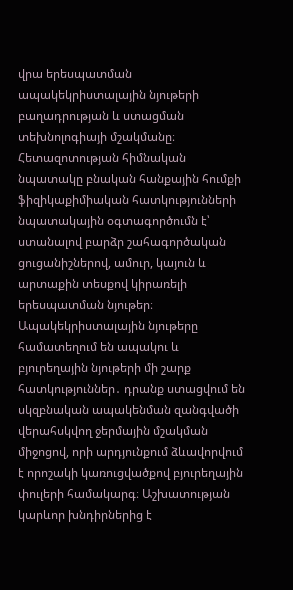վրա երեսպատման ապակեկրիստալային նյութերի բաղադրության և ստացման տեխնոլոգիայի մշակմանը։ Հետազոտության հիմնական նպատակը բնական հանքային հումքի ֆիզիկաքիմիական հատկությունների նպատակային օգտագործումն է՝ ստանալով բարձր շահագործական ցուցանիշներով, ամուր, կայուն և արտաքին տեսքով կիրառելի երեսպատման նյութեր։ Ապակեկրիստալային նյութերը համատեղում են ապակու և բյուրեղային նյութերի մի շարք հատկություններ․ դրանք ստացվում են սկզբնական ապակենման զանգվածի վերահսկվող ջերմային մշակման միջոցով, որի արդյունքում ձևավորվում է որոշակի կառուցվածքով բյուրեղային փուլերի համակարգ։ Աշխատության կարևոր խնդիրներից է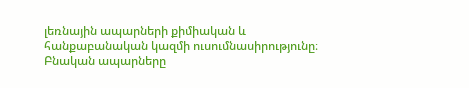լեռնային ապարների քիմիական և հանքաբանական կազմի ուսումնասիրությունը։ Բնական ապարները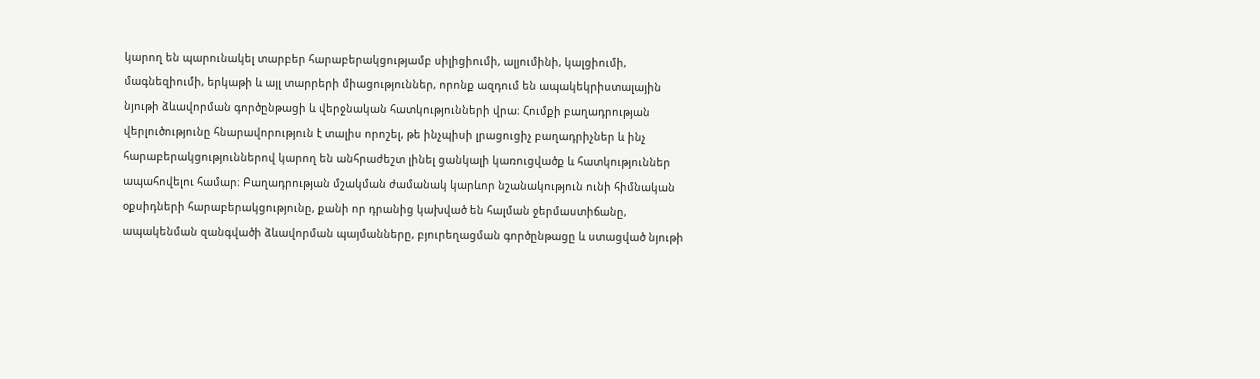կարող են պարունակել տարբեր հարաբերակցությամբ սիլիցիումի, ալյումինի, կալցիումի, մագնեզիումի, երկաթի և այլ տարրերի միացություններ, որոնք ազդում են ապակեկրիստալային նյութի ձևավորման գործընթացի և վերջնական հատկությունների վրա։ Հումքի բաղադրության վերլուծությունը հնարավորություն է տալիս որոշել, թե ինչպիսի լրացուցիչ բաղադրիչներ և ինչ հարաբերակցություններով կարող են անհրաժեշտ լինել ցանկալի կառուցվածք և հատկություններ ապահովելու համար։ Բաղադրության մշակման ժամանակ կարևոր նշանակություն ունի հիմնական օքսիդների հարաբերակցությունը, քանի որ դրանից կախված են հալման ջերմաստիճանը, ապակենման զանգվածի ձևավորման պայմանները, բյուրեղացման գործընթացը և ստացված նյութի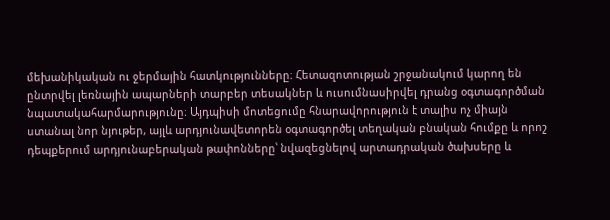մեխանիկական ու ջերմային հատկությունները։ Հետազոտության շրջանակում կարող են ընտրվել լեռնային ապարների տարբեր տեսակներ և ուսումնասիրվել դրանց օգտագործման նպատակահարմարությունը։ Այդպիսի մոտեցումը հնարավորություն է տալիս ոչ միայն ստանալ նոր նյութեր, այլև արդյունավետորեն օգտագործել տեղական բնական հումքը և որոշ դեպքերում արդյունաբերական թափոնները՝ նվազեցնելով արտադրական ծախսերը և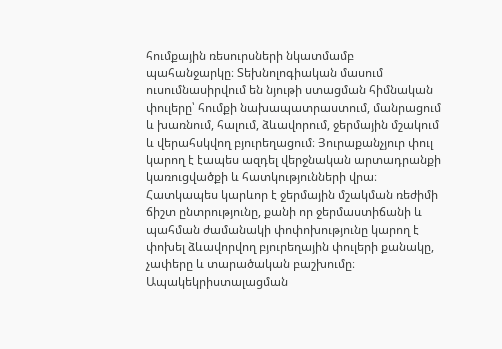հումքային ռեսուրսների նկատմամբ պահանջարկը։ Տեխնոլոգիական մասում ուսումնասիրվում են նյութի ստացման հիմնական փուլերը՝ հումքի նախապատրաստում, մանրացում և խառնում, հալում, ձևավորում, ջերմային մշակում և վերահսկվող բյուրեղացում։ Յուրաքանչյուր փուլ կարող է էապես ազդել վերջնական արտադրանքի կառուցվածքի և հատկությունների վրա։ Հատկապես կարևոր է ջերմային մշակման ռեժիմի ճիշտ ընտրությունը, քանի որ ջերմաստիճանի և պահման ժամանակի փոփոխությունը կարող է փոխել ձևավորվող բյուրեղային փուլերի քանակը, չափերը և տարածական բաշխումը։ Ապակեկրիստալացման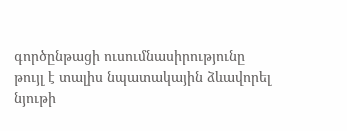գործընթացի ուսումնասիրությունը թույլ է տալիս նպատակային ձևավորել նյութի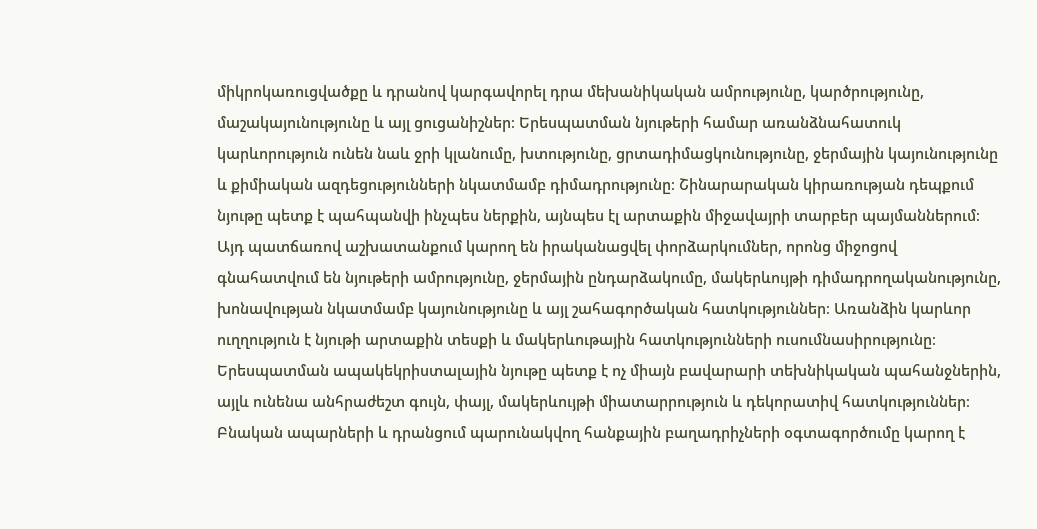միկրոկառուցվածքը և դրանով կարգավորել դրա մեխանիկական ամրությունը, կարծրությունը, մաշակայունությունը և այլ ցուցանիշներ։ Երեսպատման նյութերի համար առանձնահատուկ կարևորություն ունեն նաև ջրի կլանումը, խտությունը, ցրտադիմացկունությունը, ջերմային կայունությունը և քիմիական ազդեցությունների նկատմամբ դիմադրությունը։ Շինարարական կիրառության դեպքում նյութը պետք է պահպանվի ինչպես ներքին, այնպես էլ արտաքին միջավայրի տարբեր պայմաններում։ Այդ պատճառով աշխատանքում կարող են իրականացվել փորձարկումներ, որոնց միջոցով գնահատվում են նյութերի ամրությունը, ջերմային ընդարձակումը, մակերևույթի դիմադրողականությունը, խոնավության նկատմամբ կայունությունը և այլ շահագործական հատկություններ։ Առանձին կարևոր ուղղություն է նյութի արտաքին տեսքի և մակերևութային հատկությունների ուսումնասիրությունը։ Երեսպատման ապակեկրիստալային նյութը պետք է ոչ միայն բավարարի տեխնիկական պահանջներին, այլև ունենա անհրաժեշտ գույն, փայլ, մակերևույթի միատարրություն և դեկորատիվ հատկություններ։ Բնական ապարների և դրանցում պարունակվող հանքային բաղադրիչների օգտագործումը կարող է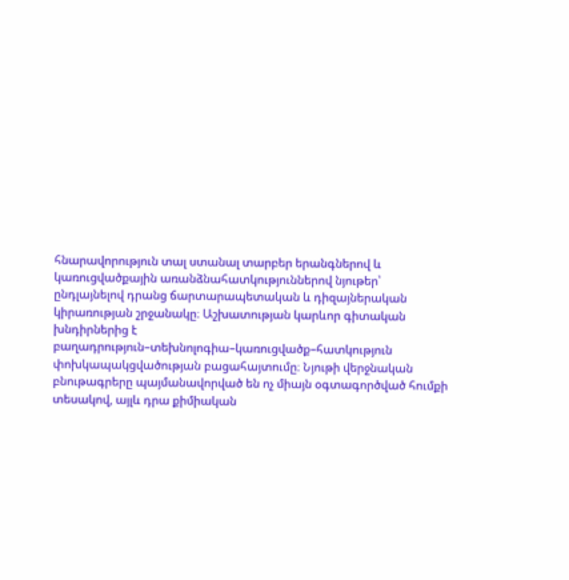հնարավորություն տալ ստանալ տարբեր երանգներով և կառուցվածքային առանձնահատկություններով նյութեր՝ ընդլայնելով դրանց ճարտարապետական և դիզայներական կիրառության շրջանակը։ Աշխատության կարևոր գիտական խնդիրներից է բաղադրություն–տեխնոլոգիա–կառուցվածք–հատկություն փոխկապակցվածության բացահայտումը։ Նյութի վերջնական բնութագրերը պայմանավորված են ոչ միայն օգտագործված հումքի տեսակով, այլև դրա քիմիական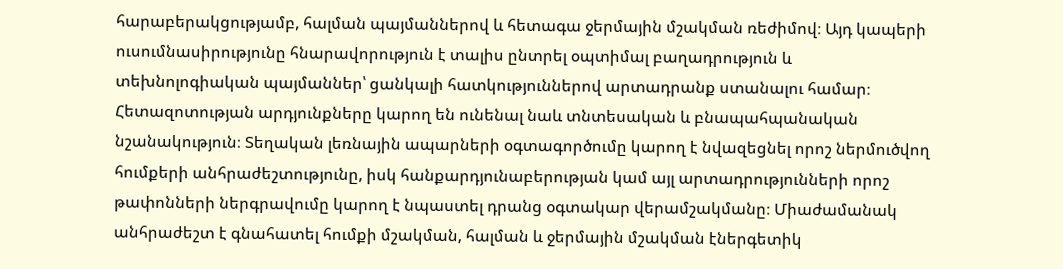հարաբերակցությամբ, հալման պայմաններով և հետագա ջերմային մշակման ռեժիմով։ Այդ կապերի ուսումնասիրությունը հնարավորություն է տալիս ընտրել օպտիմալ բաղադրություն և տեխնոլոգիական պայմաններ՝ ցանկալի հատկություններով արտադրանք ստանալու համար։ Հետազոտության արդյունքները կարող են ունենալ նաև տնտեսական և բնապահպանական նշանակություն։ Տեղական լեռնային ապարների օգտագործումը կարող է նվազեցնել որոշ ներմուծվող հումքերի անհրաժեշտությունը, իսկ հանքարդյունաբերության կամ այլ արտադրությունների որոշ թափոնների ներգրավումը կարող է նպաստել դրանց օգտակար վերամշակմանը։ Միաժամանակ անհրաժեշտ է գնահատել հումքի մշակման, հալման և ջերմային մշակման էներգետիկ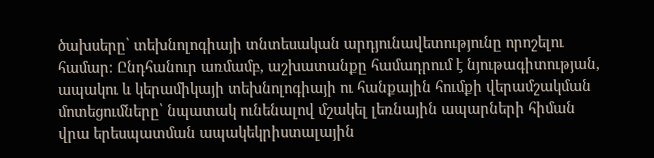ծախսերը՝ տեխնոլոգիայի տնտեսական արդյունավետությունը որոշելու համար։ Ընդհանուր առմամբ, աշխատանքը համադրում է նյութագիտության, ապակու և կերամիկայի տեխնոլոգիայի ու հանքային հումքի վերամշակման մոտեցումները՝ նպատակ ունենալով մշակել լեռնային ապարների հիման վրա երեսպատման ապակեկրիստալային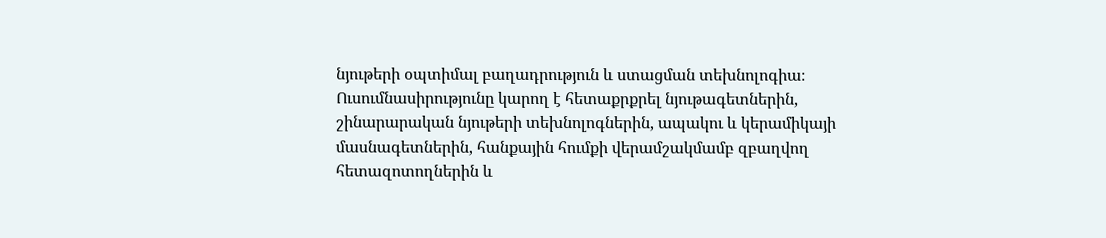նյութերի օպտիմալ բաղադրություն և ստացման տեխնոլոգիա։ Ուսումնասիրությունը կարող է հետաքրքրել նյութագետներին, շինարարական նյութերի տեխնոլոգներին, ապակու և կերամիկայի մասնագետներին, հանքային հումքի վերամշակմամբ զբաղվող հետազոտողներին և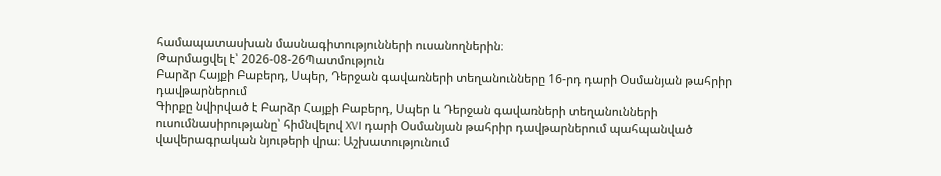համապատասխան մասնագիտությունների ուսանողներին։
Թարմացվել է՝ 2026-08-26Պատմություն
Բարձր Հայքի Բաբերդ, Սպեր, Դերջան գավառների տեղանունները 16-րդ դարի Օսմանյան թահրիր դավթարներում
Գիրքը նվիրված է Բարձր Հայքի Բաբերդ, Սպեր և Դերջան գավառների տեղանունների ուսումնասիրությանը՝ հիմնվելով XVI դարի Օսմանյան թահրիր դավթարներում պահպանված վավերագրական նյութերի վրա։ Աշխատությունում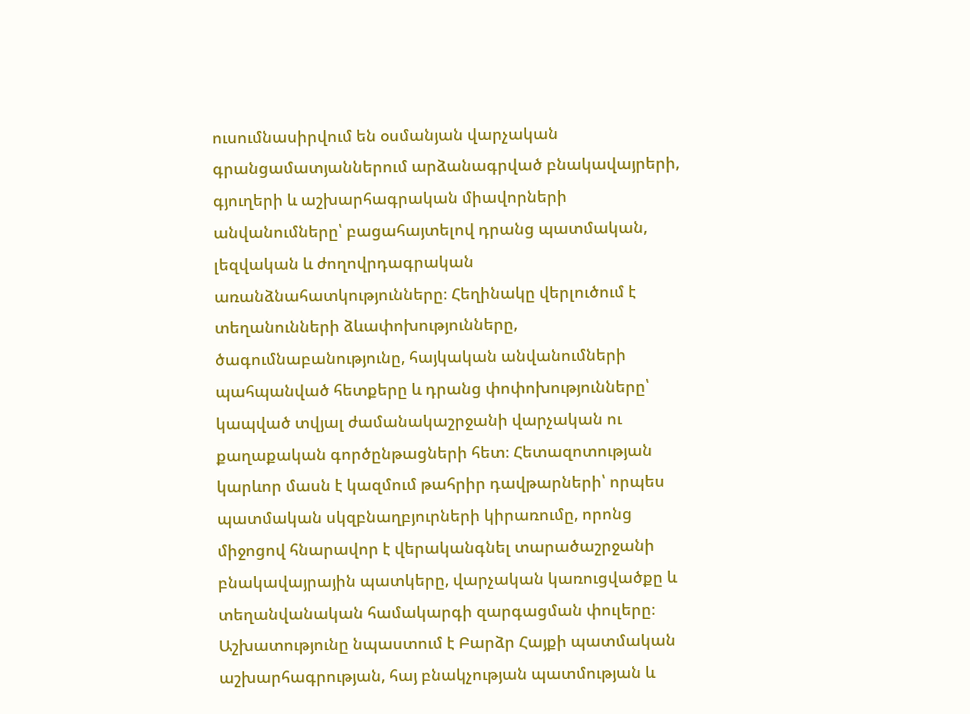ուսումնասիրվում են օսմանյան վարչական գրանցամատյաններում արձանագրված բնակավայրերի, գյուղերի և աշխարհագրական միավորների անվանումները՝ բացահայտելով դրանց պատմական, լեզվական և ժողովրդագրական առանձնահատկությունները։ Հեղինակը վերլուծում է տեղանունների ձևափոխությունները, ծագումնաբանությունը, հայկական անվանումների պահպանված հետքերը և դրանց փոփոխությունները՝ կապված տվյալ ժամանակաշրջանի վարչական ու քաղաքական գործընթացների հետ։ Հետազոտության կարևոր մասն է կազմում թահրիր դավթարների՝ որպես պատմական սկզբնաղբյուրների կիրառումը, որոնց միջոցով հնարավոր է վերականգնել տարածաշրջանի բնակավայրային պատկերը, վարչական կառուցվածքը և տեղանվանական համակարգի զարգացման փուլերը։ Աշխատությունը նպաստում է Բարձր Հայքի պատմական աշխարհագրության, հայ բնակչության պատմության և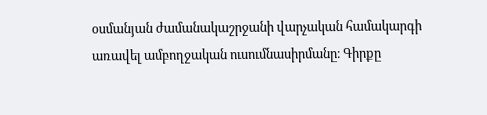օսմանյան ժամանակաշրջանի վարչական համակարգի առավել ամբողջական ուսումնասիրմանը։ Գիրքը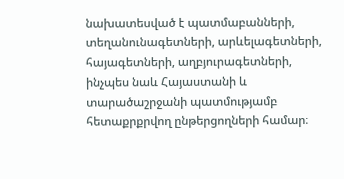նախատեսված է պատմաբանների, տեղանունագետների, արևելագետների, հայագետների, աղբյուրագետների, ինչպես նաև Հայաստանի և տարածաշրջանի պատմությամբ հետաքրքրվող ընթերցողների համար։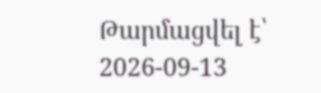Թարմացվել է՝ 2026-09-13